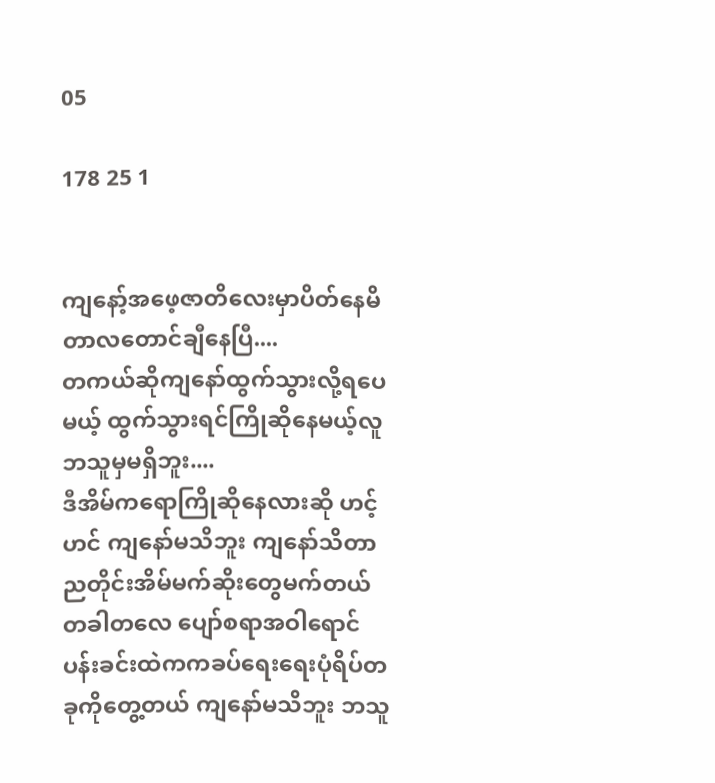05

178 25 1


ကျနော့်အဖေ့ဇာတိလေးမှာပိတ်နေမိတာလတောင်ချီနေပြီ....
တကယ်ဆိုကျနော်ထွက်သွားလို့ရပေမယ့် ထွက်သွားရင်ကြိုဆိုနေမယ့်လူဘသူမှမရှိဘူး....
ဒီအိမ်ကရောကြိုဆိုနေလားဆို ဟင့်ဟင် ကျနော်မသိဘူး ကျနော်သိတာ ညတိုင်းအိမ်မက်ဆိုးတွေမက်တယ် တခါတလေ ပျော်စရာအဝါရောင်ပန်းခင်းထဲကကခပ်ရေးရေးပုံရိပ်တခုကိုတွေ့တယ် ကျနော်မသိဘူး ဘသူ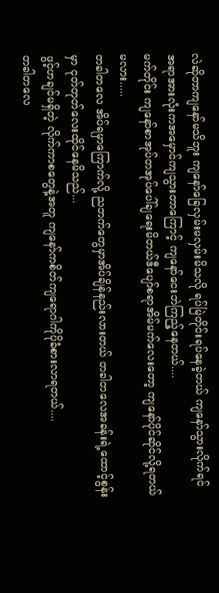လဲဆိုတာကျနော်မသိဘူး ကျနော်ခြေလှမ်းမလှမ်းမိသလို ရပ်မြဲတိုင်းရပ်နေခဲ့တယ် ကျနော်သွားလိုက်ရင် အရာအားလုံးကအမှောင်ကျသွားတာကြောင့် ကျနော်ငေးဘဲကြည့်နေတယ်....
မက်တိုင်း ကျနော်စာအုပ်တအုပ်ပေါ်ချရေးမိတယ်ဒီပျော်စရာအိမ်မက်လေးတော့ ကျနော်ပိုင်ဆိုင်လို့ရတယ်မလား.....
တခါတလေ အိပ်ရမှာကြောက်လို့ ညဘက်တွေမှာအိပ်ချိန်နည်းလားတယ် တခါတလေအခန်းရဲ့ထောင့်စွန်းမှာ ငုတ်တုတ်လေးထိုင်နေမိသည်...
ဖွင့်ဟချင်မရှိတဲ့ လိုက်ကာစတွေနဲ့အတူ ကျနော်ကစိတ်ကျရောဂါကိုပိုခံစားလာရတယ်....
တခါတလေ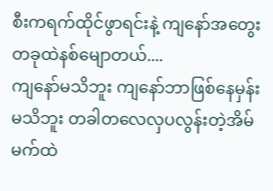စီးကရက်ထိုင်ဖွာရင်းနဲ့ ကျနော်အတွေးတခုထဲနစ်မျောတယ်....
ကျနော်မသိဘူး ကျနော်ဘာဖြစ်နေမှန်းမသိဘူး တခါတလေလှပလွန်းတဲ့အိမ်မက်ထဲ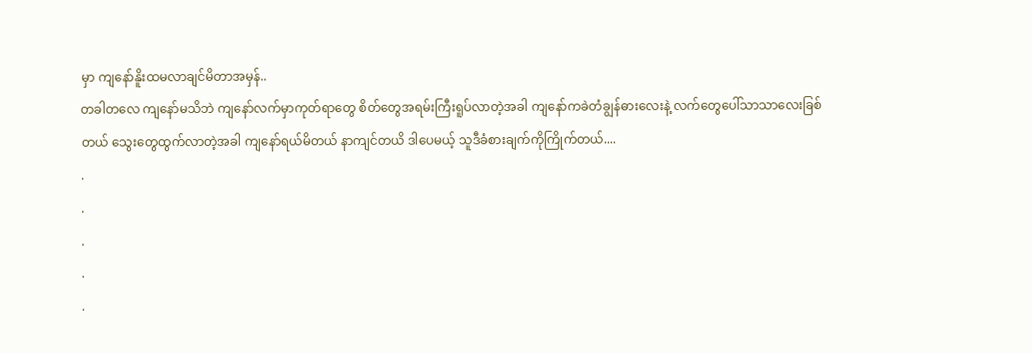မှာ ကျနော်နိူးထမလာချင်မိတာအမှန်..
တခါတလေ ကျနော်မသိဘဲ ကျနော်လက်မှာကုတ်ရာတွေ စိတ်တွေအရမ်းကြီးရူပ်လာတဲ့အခါ ကျနော်ကခဲတံချွန်ဓားလေးနဲ့ လက်တွေပေါ်သာသာလေးခြစ်တယ် သွေးတွေထွက်လာတဲ့အခါ ကျနော်ရယ်မိတယ် နာကျင်တယိ ဒါပေမယ့် သူဒီခံစားချက်ကိုကြိုက်တယ်....
.
.
.
.
.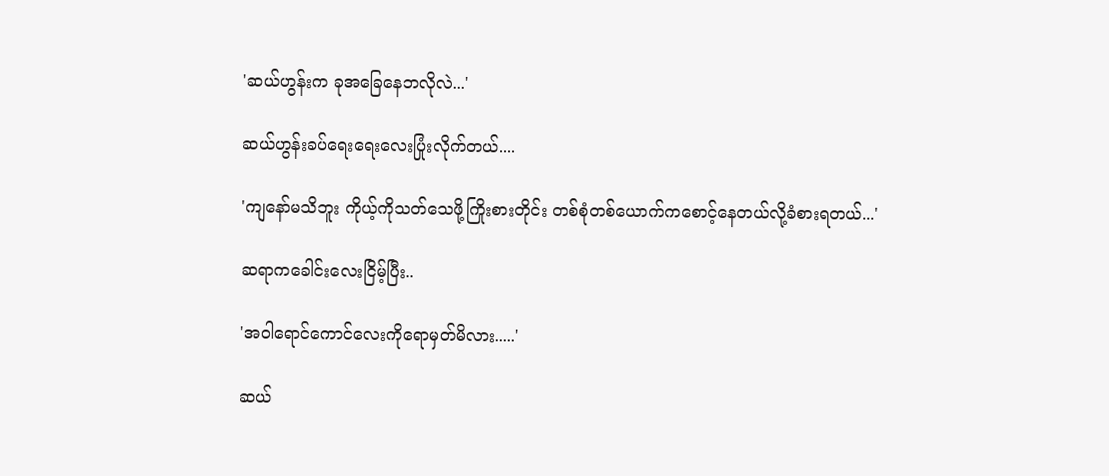'ဆယ်ဟွန်းက ခုအခြေနေဘလိုလဲ...'

ဆယ်ဟွန်းခပ်ရေးရေးလေးပြုံးလိုက်တယ်....

'ကျနော်မသိဘူး ကိုယ့်ကိုသတ်သေဖို့ကြိုးစားတိုင်း တစ်စုံတစ်ယောက်ကစောင့်နေတယ်လို့ခံစားရတယ်...'

ဆရာကခေါင်းလေးငြိမ့်ပြီး..

'အဝါရောင်ကောင်လေးကိုရောမှတ်မိလား.....'

ဆယ်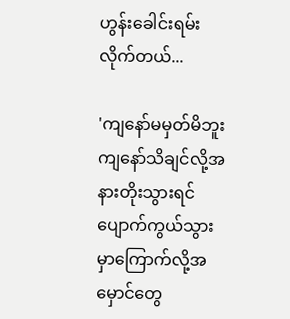ဟွန်းခေါင်းရမ်းလိုက်တယ်...

'ကျနော်မမှတ်မိဘူး ကျနော်သိချင်လို့အနားတိုးသွားရင် ပျောက်ကွယ်သွားမှာကြောက်လို့အမှောင်တွေ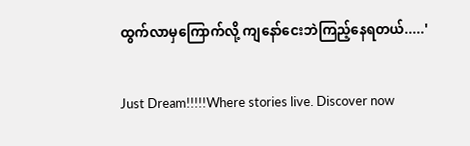ထွက်လာမှကြောက်လို့ ကျနော်ငေးဘဲကြည့်နေရတယ်.....'

Just Dream!!!!!Where stories live. Discover now